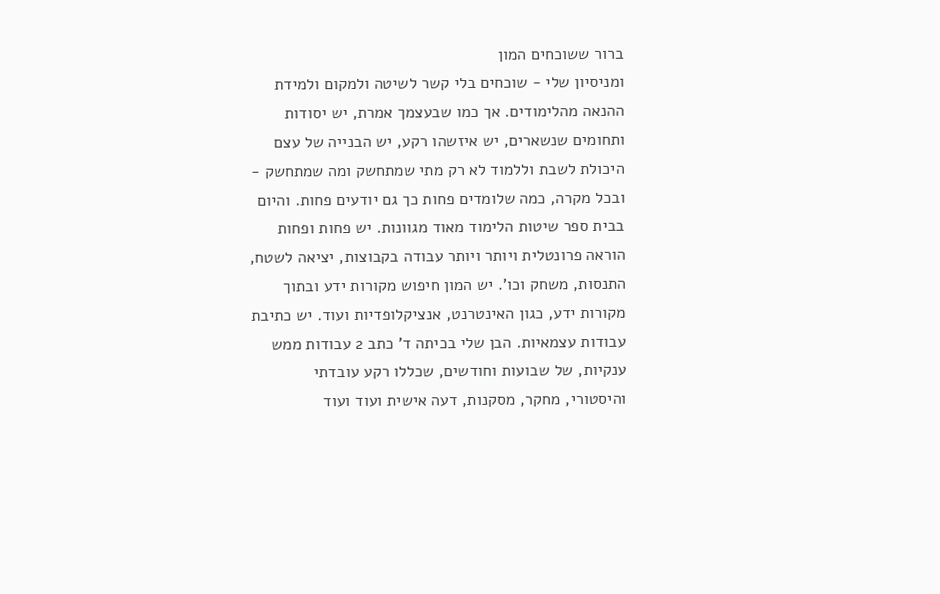ברור ששוכחים המון
ומניסיון שלי - שוכחים בלי קשר לשיטה ולמקום ולמידת ההנאה מהלימודים. אך כמו שבעצמך אמרת, יש יסודות ותחומים שנשארים, יש איזשהו רקע, יש הבנייה של עצם היכולת לשבת וללמוד לא רק מתי שמתחשק ומה שמתחשק - ובכל מקרה, כמה שלומדים פחות כך גם יודעים פחות. והיום בבית ספר שיטות הלימוד מאוד מגוונות. יש פחות ופחות הוראה פרונטלית ויותר ויותר עבודה בקבוצות, יציאה לשטח, התנסות, משחק וכו'. יש המון חיפוש מקורות ידע ובתוך מקורות ידע, כגון האינטרנט, אנציקלופדיות ועוד. יש כתיבת עבודות עצמאיות. הבן שלי בכיתה ד' כתב 2 עבודות ממש ענקיות, של שבועות וחודשים, שכללו רקע עובדתי והיסטורי, מחקר, מסקנות, דעה אישית ועוד ועוד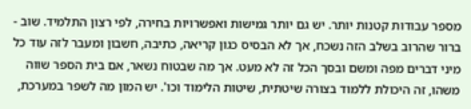מספר עבודות קטנות יותר. יש גם יותר גמישות ואפשרויות בחירה, לפי רצון התלמיד. שוב - ברור שהרוב בשלב הזה נשכח, אך לא הבסיס כגון קריאה, כתיבה, חשבון ומעבר לזה עוד כל מיני דברים מפה ומשם ובסך הכל זה לא מעט. אך מה שבטוח נשאר, אם בית הספר שווה משהו, זה היכולת ללמוד בצורה שיטתית, שיטות הלימוד וכו'. יש המון מה לשפר במערכת,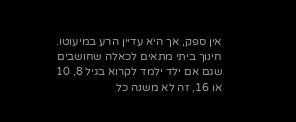אין ספק, אך היא עדיין הרע במיעוטו. חינוך ביתי מתאים לכאלה שחושבים שגם אם ילד ילמד לקרוא בגיל 8, 10 או 16, זה לא משנה כל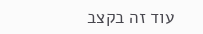עוד זה בקצב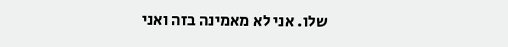שלו. אני לא מאמינה בזה ואני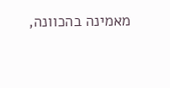מאמינה בהכוונה,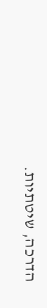הדרכה, שיטתיות.